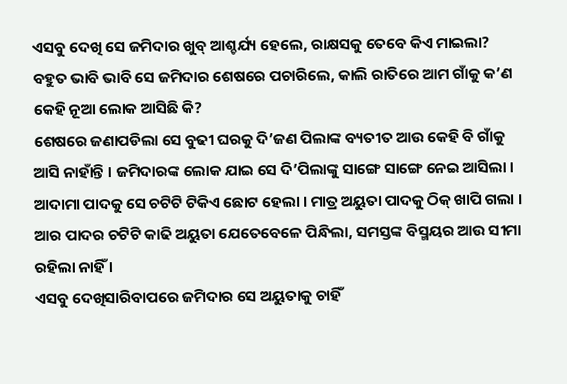ଏସବୁ ଦେଖି ସେ ଜମିଦାର ଖୁବ୍ ଆଶ୍ଚର୍ଯ୍ୟ ହେଲେ, ରାକ୍ଷସକୁ ତେବେ କିଏ ମାଇଲା? ବହୁତ ଭାବି ଭାବି ସେ ଜମିଦାର ଶେଷରେ ପଚାରିଲେ, କାଲି ରାତିରେ ଆମ ଗାଁକୁ କ’ଣ କେହି ନୂଆ ଲୋକ ଆସିଛି କି?
ଶେଷରେ ଜଣାପଡିଲା ସେ ବୁଢୀ ଘରକୁ ଦି’ଜଣ ପିଲାଙ୍କ ବ୍ୟତୀତ ଆଉ କେହି ବି ଗାଁକୁ ଆସି ନାହାଁନ୍ତି । ଜମିଦାରଙ୍କ ଲୋକ ଯାଇ ସେ ଦି’ପିଲାଙ୍କୁ ସାଙ୍ଗେ ସାଙ୍ଗେ ନେଇ ଆସିଲା । ଆଦାମା ପାଦକୁ ସେ ଚଟିଟି ଟିକିଏ ଛୋଟ ହେଲା । ମାତ୍ର ଅୟୁତା ପାଦକୁ ଠିକ୍ ଖାପି ଗଲା । ଆର ପାଦର ଚଟିଟି କାଢି ଅୟୁତା ଯେତେବେଳେ ପିନ୍ଧିଲା, ସମସ୍ତଙ୍କ ବିସ୍ମୟର ଆଉ ସୀମା ରହିଲା ନାହିଁ ।
ଏସବୁ ଦେଖିସାରିବାପରେ ଜମିଦାର ସେ ଅୟୁତାକୁ ଚାହିଁ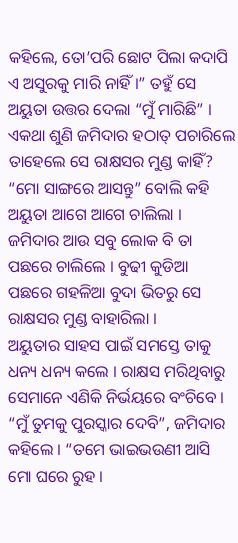କହିଲେ, ତୋ’ପରି ଛୋଟ ପିଲା କଦାପି ଏ ଅସୁରକୁ ମାରି ନାହିଁ ।” ତହୁଁ ସେ ଅୟୁତା ଉତ୍ତର ଦେଲା “ମୁଁ ମାରିଛି” । ଏକଥା ଶୁଣି ଜମିଦାର ହଠାତ୍ ପଚାରିଲେ ତାହେଲେ ସେ ରାକ୍ଷସର ମୁଣ୍ଡ କାହିଁ? “ମୋ ସାଙ୍ଗରେ ଆସନ୍ତୁ” ବୋଲି କହି ଅୟୁତା ଆଗେ ଆଗେ ଚାଲିଲା । ଜମିଦାର ଆଉ ସବୁ ଲୋକ ବି ତା ପଛରେ ଚାଲିଲେ । ବୁଢୀ କୁଡିଆ ପଛରେ ଗହଳିଆ ବୁଦା ଭିତରୁ ସେ ରାକ୍ଷସର ମୁଣ୍ଡ ବାହାରିଲା ।
ଅୟୁତାର ସାହସ ପାଇଁ ସମସ୍ତେ ତାକୁ ଧନ୍ୟ ଧନ୍ୟ କଲେ । ରାକ୍ଷସ ମରିଥିବାରୁ ସେମାନେ ଏଣିକି ନିର୍ଭୟରେ ବଂଚିବେ ।
“ମୁଁ ତୁମକୁ ପୁରସ୍କାର ଦେବି”, ଜମିଦାର କହିଲେ । “ତମେ ଭାଇଭଉଣୀ ଆସି ମୋ ଘରେ ରୁହ ।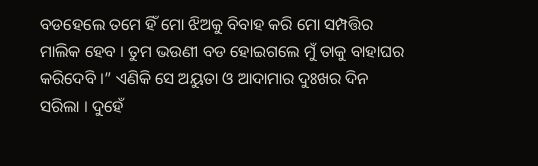ବଡହେଲେ ତମେ ହିଁ ମୋ ଝିଅକୁ ବିବାହ କରି ମୋ ସମ୍ପତ୍ତିର ମାଲିକ ହେବ । ତୁମ ଭଉଣୀ ବଡ ହୋଇଗଲେ ମୁଁ ତାକୁ ବାହାଘର କରିଦେବି ।” ଏଣିକି ସେ ଅୟୁତା ଓ ଆଦାମାର ଦୁଃଖର ଦିନ ସରିଲା । ଦୁହେଁ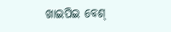ଖାଇପିଇ ବେଶ୍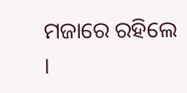ମଜାରେ ରହିଲେ ।